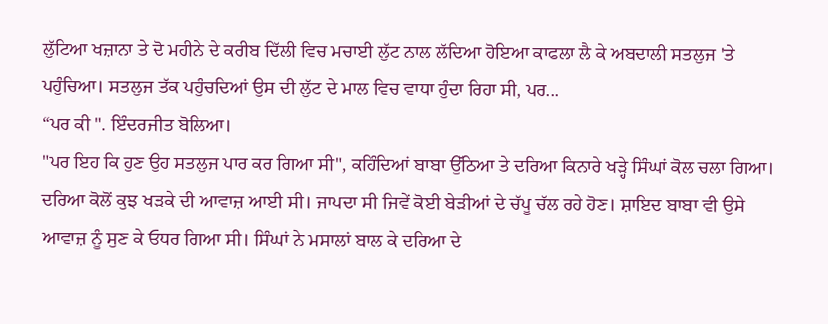ਲੁੱਟਿਆ ਖਜ਼ਾਨਾ ਤੇ ਦੋ ਮਹੀਨੇ ਦੇ ਕਰੀਬ ਦਿੱਲੀ ਵਿਚ ਮਚਾਈ ਲੁੱਟ ਨਾਲ ਲੱਦਿਆ ਹੋਇਆ ਕਾਫਲਾ ਲੈ ਕੇ ਅਬਦਾਲੀ ਸਤਲੁਜ 'ਤੇ ਪਹੁੰਚਿਆ। ਸਤਲੁਜ ਤੱਕ ਪਹੁੰਚਦਿਆਂ ਉਸ ਦੀ ਲੁੱਟ ਦੇ ਮਾਲ ਵਿਚ ਵਾਧਾ ਹੁੰਦਾ ਰਿਹਾ ਸੀ, ਪਰ...
“ਪਰ ਕੀ ". ਇੰਦਰਜੀਤ ਬੋਲਿਆ।
"ਪਰ ਇਹ ਕਿ ਹੁਣ ਉਹ ਸਤਲੁਜ ਪਾਰ ਕਰ ਗਿਆ ਸੀ", ਕਹਿੰਦਿਆਂ ਬਾਬਾ ਉੱਠਿਆ ਤੇ ਦਰਿਆ ਕਿਨਾਰੇ ਖੜ੍ਹੇ ਸਿੰਘਾਂ ਕੋਲ ਚਲਾ ਗਿਆ।
ਦਰਿਆ ਕੋਲੋਂ ਕੁਝ ਖੜਕੇ ਦੀ ਆਵਾਜ਼ ਆਈ ਸੀ। ਜਾਪਦਾ ਸੀ ਜਿਵੇਂ ਕੋਈ ਬੇੜੀਆਂ ਦੇ ਚੱਪੂ ਚੱਲ ਰਹੇ ਹੋਣ। ਸ਼ਾਇਦ ਬਾਬਾ ਵੀ ਉਸੇ ਆਵਾਜ਼ ਨੂੰ ਸੁਣ ਕੇ ਓਧਰ ਗਿਆ ਸੀ। ਸਿੰਘਾਂ ਨੇ ਮਸਾਲਾਂ ਬਾਲ ਕੇ ਦਰਿਆ ਦੇ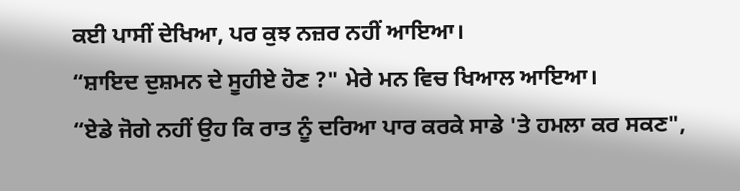ਕਈ ਪਾਸੀਂ ਦੇਖਿਆ, ਪਰ ਕੁਝ ਨਜ਼ਰ ਨਹੀਂ ਆਇਆ।
“ਸ਼ਾਇਦ ਦੁਸ਼ਮਨ ਦੇ ਸੂਹੀਏ ਹੋਣ ?" ਮੇਰੇ ਮਨ ਵਿਚ ਖਿਆਲ ਆਇਆ।
“ਏਡੇ ਜੋਗੇ ਨਹੀਂ ਉਹ ਕਿ ਰਾਤ ਨੂੰ ਦਰਿਆ ਪਾਰ ਕਰਕੇ ਸਾਡੇ 'ਤੇ ਹਮਲਾ ਕਰ ਸਕਣ",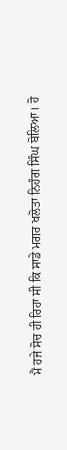ਮੈਂ ਹਜੇ ਸੋਚ ਹੀ ਰਿਹਾ ਸੀ ਕਿ ਸਾਡੇ ਮਗਰ ਖਲੋਤਾ ਨਿਹੰਗ ਸਿੰਘ ਬੋਲਿਆ। ਹੋ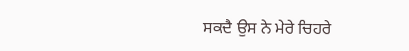ਸਕਦੈ ਉਸ ਨੇ ਮੇਰੇ ਚਿਹਰੇ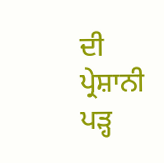ਦੀ ਪ੍ਰੇਸ਼ਾਨੀ ਪੜ੍ਹ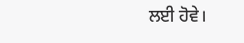ਲਈ ਹੋਵੇ।